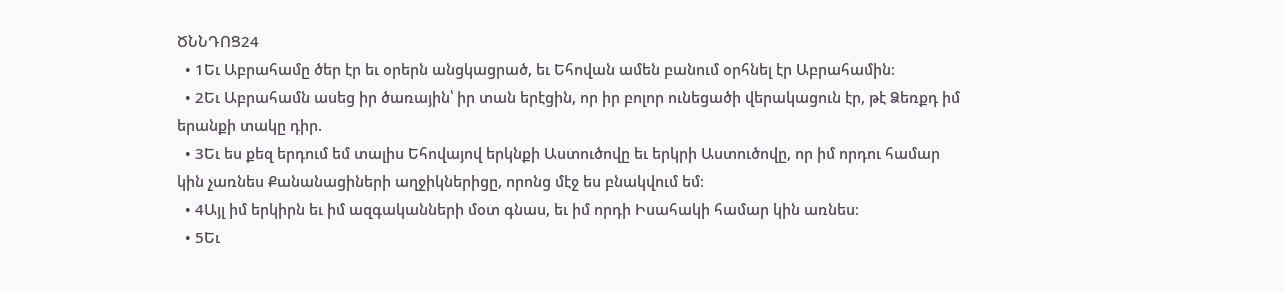ԾՆՆԴՈՑ24
  • 1Եւ Աբրահամը ծեր էր եւ օրերն անցկացրած, եւ Եհովան ամեն բանում օրհնել էր Աբրահամին։
  • 2Եւ Աբրահամն ասեց իր ծառային՝ իր տան երէցին, որ իր բոլոր ունեցածի վերակացուն էր, թէ Ձեռքդ իմ երանքի տակը դիր.
  • 3Եւ ես քեզ երդում եմ տալիս Եհովայով երկնքի Աստուծովը եւ երկրի Աստուծովը, որ իմ որդու համար կին չառնես Քանանացիների աղջիկներիցը, որոնց մէջ ես բնակվում եմ։
  • 4Այլ իմ երկիրն եւ իմ ազգականների մօտ գնաս, եւ իմ որդի Իսահակի համար կին առնես։
  • 5Եւ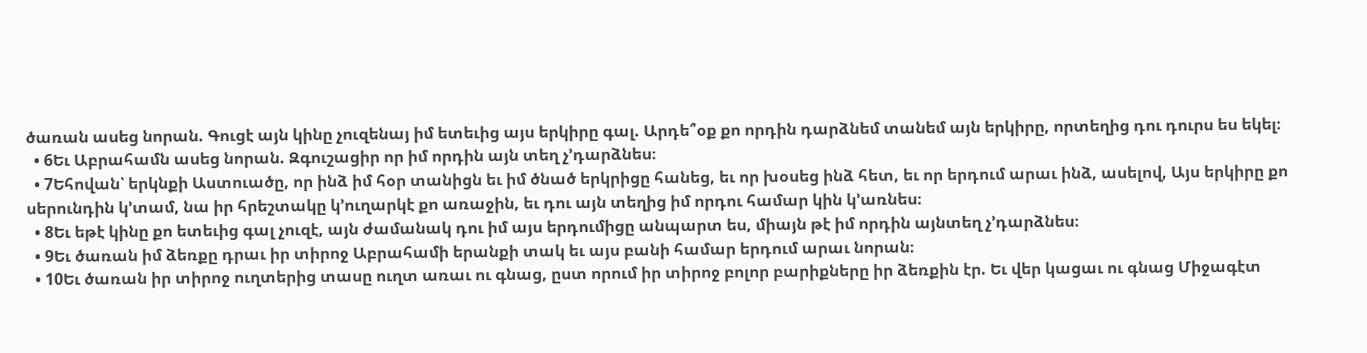ծառան ասեց նորան. Գուցէ այն կինը չուզենայ իմ ետեւից այս երկիրը գալ. Արդե՞օք քո որդին դարձնեմ տանեմ այն երկիրը, որտեղից դու դուրս ես եկել։
  • 6Եւ Աբրահամն ասեց նորան. Զգուշացիր որ իմ որդին այն տեղ չ’դարձնես։
  • 7Եհովան՝ երկնքի Աստուածը, որ ինձ իմ հօր տանիցն եւ իմ ծնած երկրիցը հանեց, եւ որ խօսեց ինձ հետ, եւ որ երդում արաւ ինձ, ասելով, Այս երկիրը քո սերունդին կ’տամ, նա իր հրեշտակը կ’ուղարկէ քո առաջին, եւ դու այն տեղից իմ որդու համար կին կ’առնես։
  • 8Եւ եթէ կինը քո ետեւից գալ չուզէ, այն ժամանակ դու իմ այս երդումիցը անպարտ ես, միայն թէ իմ որդին այնտեղ չ’դարձնես։
  • 9Եւ ծառան իմ ձեռքը դրաւ իր տիրոջ Աբրահամի երանքի տակ եւ այս բանի համար երդում արաւ նորան։
  • 10Եւ ծառան իր տիրոջ ուղտերից տասը ուղտ առաւ ու գնաց, ըստ որում իր տիրոջ բոլոր բարիքները իր ձեռքին էր. Եւ վեր կացաւ ու գնաց Միջագէտ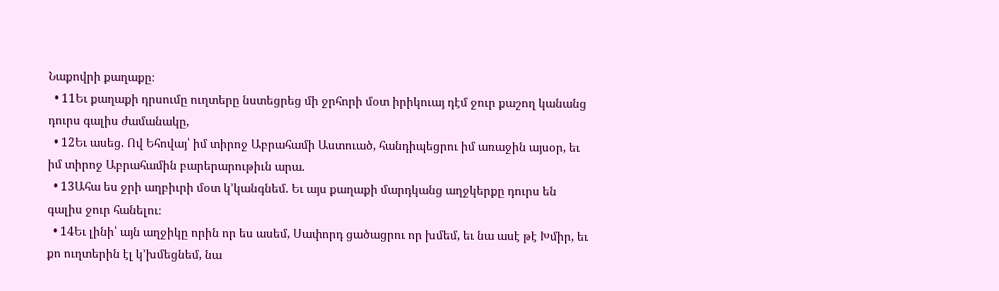Նաքովրի քաղաքը։
  • 11Եւ քաղաքի դրսումը ուղտերը նստեցրեց մի ջրհորի մօտ իրիկուայ դէմ ջուր քաշող կանանց դուրս գալիս ժամանակը,
  • 12Եւ ասեց. Ով Եհովայ՝ իմ տիրոջ Աբրահամի Աստուած, հանդիպեցրու իմ առաջին այսօր, եւ իմ տիրոջ Աբրահամին բարերարութիւն արա.
  • 13Ահա ես ջրի աղբիւրի մօտ կ’կանգնեմ. Եւ այս քաղաքի մարդկանց աղջկերքը դուրս են գալիս ջուր հանելու։
  • 14Եւ լինի՝ այն աղջիկը որին որ ես ասեմ, Սափորդ ցածացրու որ խմեմ, եւ նա ասէ թէ Խմիր, եւ քո ուղտերին էլ կ’խմեցնեմ, նա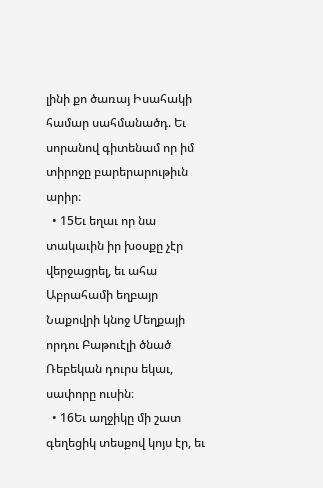լինի քո ծառայ Իսահակի համար սահմանածդ. Եւ սորանով գիտենամ որ իմ տիրոջը բարերարութիւն արիր։
  • 15Եւ եղաւ որ նա տակաւին իր խօսքը չէր վերջացրել, եւ ահա Աբրահամի եղբայր Նաքովրի կնոջ Մեղքայի որդու Բաթուէլի ծնած Ռեբեկան դուրս եկաւ, սափորը ուսին։
  • 16Եւ աղջիկը մի շատ գեղեցիկ տեսքով կոյս էր, եւ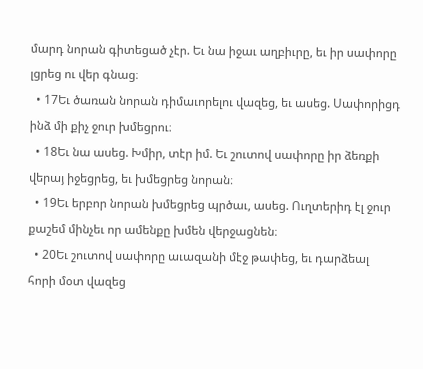մարդ նորան գիտեցած չէր. Եւ նա իջաւ աղբիւրը, եւ իր սափորը լցրեց ու վեր գնաց։
  • 17Եւ ծառան նորան դիմաւորելու վազեց, եւ ասեց. Սափորիցդ ինձ մի քիչ ջուր խմեցրու։
  • 18Եւ նա ասեց. Խմիր, տէր իմ. Եւ շուտով սափորը իր ձեռքի վերայ իջեցրեց, եւ խմեցրեց նորան։
  • 19Եւ երբոր նորան խմեցրեց պրծաւ, ասեց. Ուղտերիդ էլ ջուր քաշեմ մինչեւ որ ամենքը խմեն վերջացնեն։
  • 20Եւ շուտով սափորը աւազանի մէջ թափեց, եւ դարձեալ հորի մօտ վազեց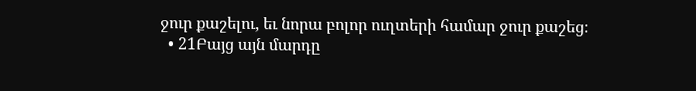ջուր քաշելու, եւ նորա բոլոր ուղտերի համար ջուր քաշեց։
  • 21Բայց այն մարդը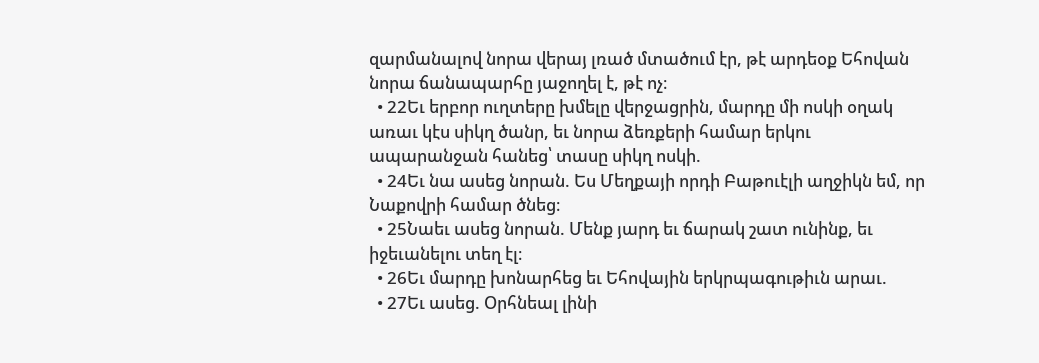զարմանալով նորա վերայ լռած մտածում էր, թէ արդեօք Եհովան նորա ճանապարհը յաջողել է, թէ ոչ։
  • 22Եւ երբոր ուղտերը խմելը վերջացրին, մարդը մի ոսկի օղակ առաւ կէս սիկղ ծանր, եւ նորա ձեռքերի համար երկու ապարանջան հանեց՝ տասը սիկղ ոսկի.
  • 24Եւ նա ասեց նորան. Ես Մեղքայի որդի Բաթուէլի աղջիկն եմ, որ Նաքովրի համար ծնեց։
  • 25Նաեւ ասեց նորան. Մենք յարդ եւ ճարակ շատ ունինք, եւ իջեւանելու տեղ էլ։
  • 26Եւ մարդը խոնարհեց եւ Եհովային երկրպագութիւն արաւ.
  • 27Եւ ասեց. Օրհնեալ լինի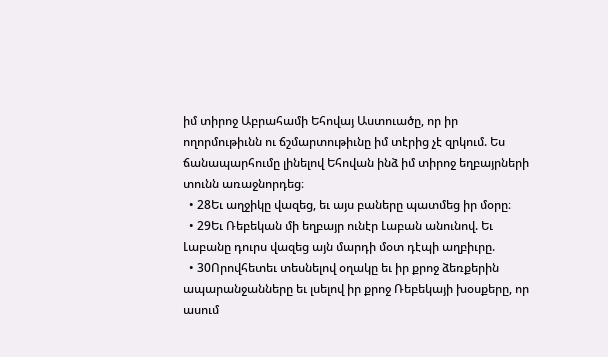իմ տիրոջ Աբրահամի Եհովայ Աստուածը, որ իր ողորմութիւնն ու ճշմարտութիւնը իմ տէրից չէ զրկում. Ես ճանապարհումը լինելով Եհովան ինձ իմ տիրոջ եղբայրների տունն առաջնորդեց։
  • 28Եւ աղջիկը վազեց, եւ այս բաները պատմեց իր մօրը։
  • 29Եւ Ռեբեկան մի եղբայր ունէր Լաբան անունով. Եւ Լաբանը դուրս վազեց այն մարդի մօտ դէպի աղբիւրը.
  • 30Որովհետեւ տեսնելով օղակը եւ իր քրոջ ձեռքերին ապարանջանները եւ լսելով իր քրոջ Ռեբեկայի խօսքերը, որ ասում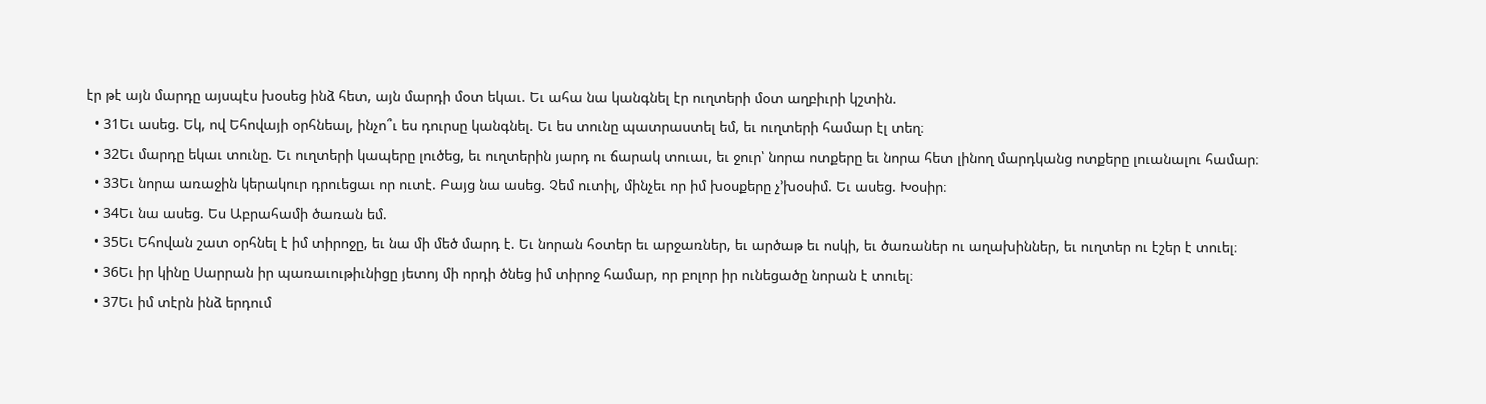էր թէ այն մարդը այսպէս խօսեց ինձ հետ, այն մարդի մօտ եկաւ. Եւ ահա նա կանգնել էր ուղտերի մօտ աղբիւրի կշտին.
  • 31Եւ ասեց. Եկ, ով Եհովայի օրհնեալ, ինչո՞ւ ես դուրսը կանգնել. Եւ ես տունը պատրաստել եմ, եւ ուղտերի համար էլ տեղ։
  • 32Եւ մարդը եկաւ տունը. Եւ ուղտերի կապերը լուծեց, եւ ուղտերին յարդ ու ճարակ տուաւ, եւ ջուր՝ նորա ոտքերը եւ նորա հետ լինող մարդկանց ոտքերը լուանալու համար։
  • 33Եւ նորա առաջին կերակուր դրուեցաւ որ ուտէ. Բայց նա ասեց. Չեմ ուտիլ, մինչեւ որ իմ խօսքերը չ’խօսիմ. Եւ ասեց. Խօսիր։
  • 34Եւ նա ասեց. Ես Աբրահամի ծառան եմ.
  • 35Եւ Եհովան շատ օրհնել է իմ տիրոջը, եւ նա մի մեծ մարդ է. Եւ նորան հօտեր եւ արջառներ, եւ արծաթ եւ ոսկի, եւ ծառաներ ու աղախիններ, եւ ուղտեր ու էշեր է տուել։
  • 36Եւ իր կինը Սարրան իր պառաւութիւնիցը յետոյ մի որդի ծնեց իմ տիրոջ համար, որ բոլոր իր ունեցածը նորան է տուել։
  • 37Եւ իմ տէրն ինձ երդում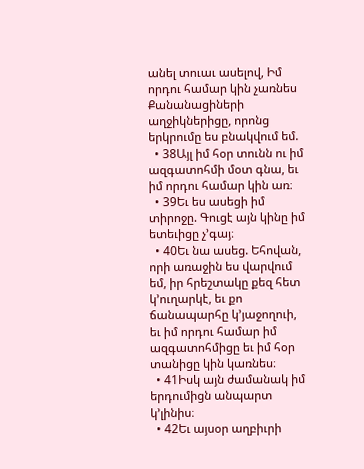անել տուաւ ասելով, Իմ որդու համար կին չառնես Քանանացիների աղջիկներիցը, որոնց երկրումը ես բնակվում եմ.
  • 38Այլ իմ հօր տունն ու իմ ազգատոհմի մօտ գնա, եւ իմ որդու համար կին առ։
  • 39Եւ ես ասեցի իմ տիրոջը. Գուցէ այն կինը իմ ետեւիցը չ’գայ։
  • 40Եւ նա ասեց. Եհովան, որի առաջին ես վարվում եմ, իր հրեշտակը քեզ հետ կ’ուղարկէ, եւ քո ճանապարհը կ’յաջողուի, եւ իմ որդու համար իմ ազգատոհմիցը եւ իմ հօր տանիցը կին կառնես։
  • 41Իսկ այն ժամանակ իմ երդումիցն անպարտ կ’լինիս։
  • 42Եւ այսօր աղբիւրի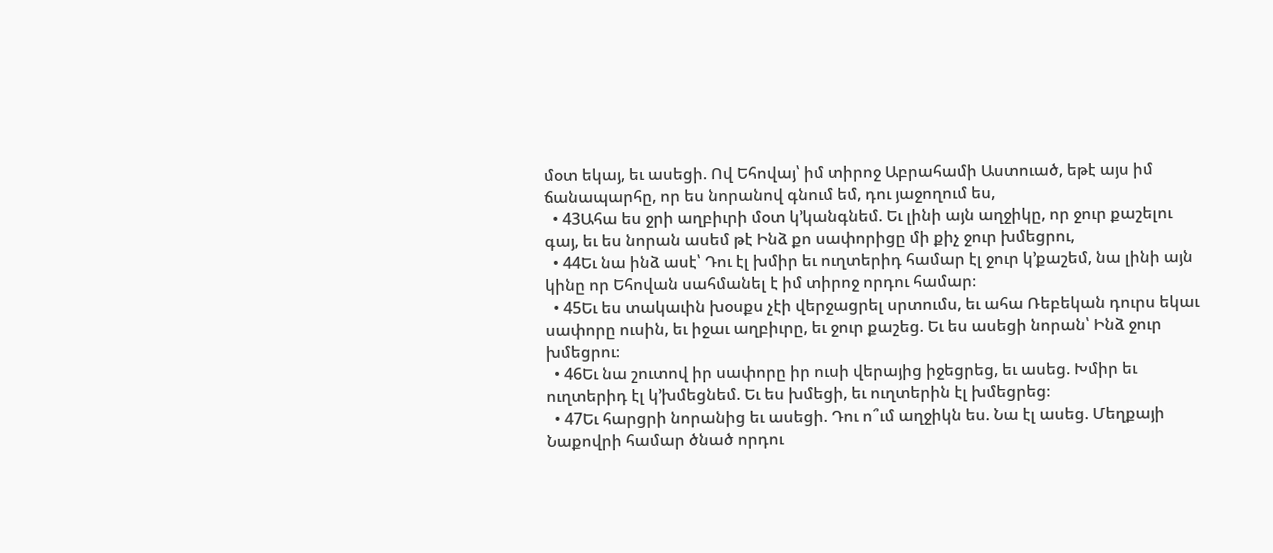մօտ եկայ, եւ ասեցի. Ով Եհովայ՝ իմ տիրոջ Աբրահամի Աստուած, եթէ այս իմ ճանապարհը, որ ես նորանով գնում եմ, դու յաջողում ես,
  • 43Ահա ես ջրի աղբիւրի մօտ կ’կանգնեմ. Եւ լինի այն աղջիկը, որ ջուր քաշելու գայ, եւ ես նորան ասեմ թէ Ինձ քո սափորիցը մի քիչ ջուր խմեցրու,
  • 44Եւ նա ինձ ասէ՝ Դու էլ խմիր եւ ուղտերիդ համար էլ ջուր կ’քաշեմ, նա լինի այն կինը որ Եհովան սահմանել է իմ տիրոջ որդու համար։
  • 45Եւ ես տակաւին խօսքս չէի վերջացրել սրտումս, եւ ահա Ռեբեկան դուրս եկաւ սափորը ուսին, եւ իջաւ աղբիւրը, եւ ջուր քաշեց. Եւ ես ասեցի նորան՝ Ինձ ջուր խմեցրու։
  • 46Եւ նա շուտով իր սափորը իր ուսի վերայից իջեցրեց, եւ ասեց. Խմիր եւ ուղտերիդ էլ կ’խմեցնեմ. Եւ ես խմեցի, եւ ուղտերին էլ խմեցրեց։
  • 47Եւ հարցրի նորանից եւ ասեցի. Դու ո՞ւմ աղջիկն ես. Նա էլ ասեց. Մեղքայի Նաքովրի համար ծնած որդու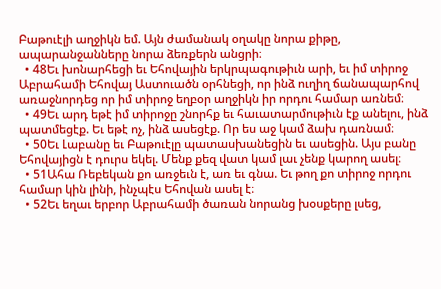Բաթուէլի աղջիկն եմ. Այն ժամանակ օղակը նորա քիթը, ապարանջանները նորա ձեռքերն անցրի։
  • 48Եւ խոնարհեցի եւ Եհովային երկրպագութիւն արի, եւ իմ տիրոջ Աբրահամի Եհովայ Աստուածն օրհնեցի, որ ինձ ուղիղ ճանապարհով առաջնորդեց որ իմ տիրոջ եղբօր աղջիկն իր որդու համար առնեմ։
  • 49Եւ արդ եթէ իմ տիրոջը շնորհք եւ հաւատարմութիւն էք անելու, ինձ պատմեցէք. Եւ եթէ ոչ, ինձ ասեցէք. Որ ես աջ կամ ձախ դառնամ։
  • 50Եւ Լաբանը եւ Բաթուէլը պատասխանեցին եւ ասեցին. Այս բանը Եհովայիցն է դուրս եկել. Մենք քեզ վատ կամ լաւ չենք կարող ասել։
  • 51Ահա Ռեբեկան քո առջեւն է, առ եւ գնա. Եւ թող քո տիրոջ որդու համար կին լինի, ինչպէս Եհովան ասել է։
  • 52Եւ եղաւ երբոր Աբրահամի ծառան նորանց խօսքերը լսեց,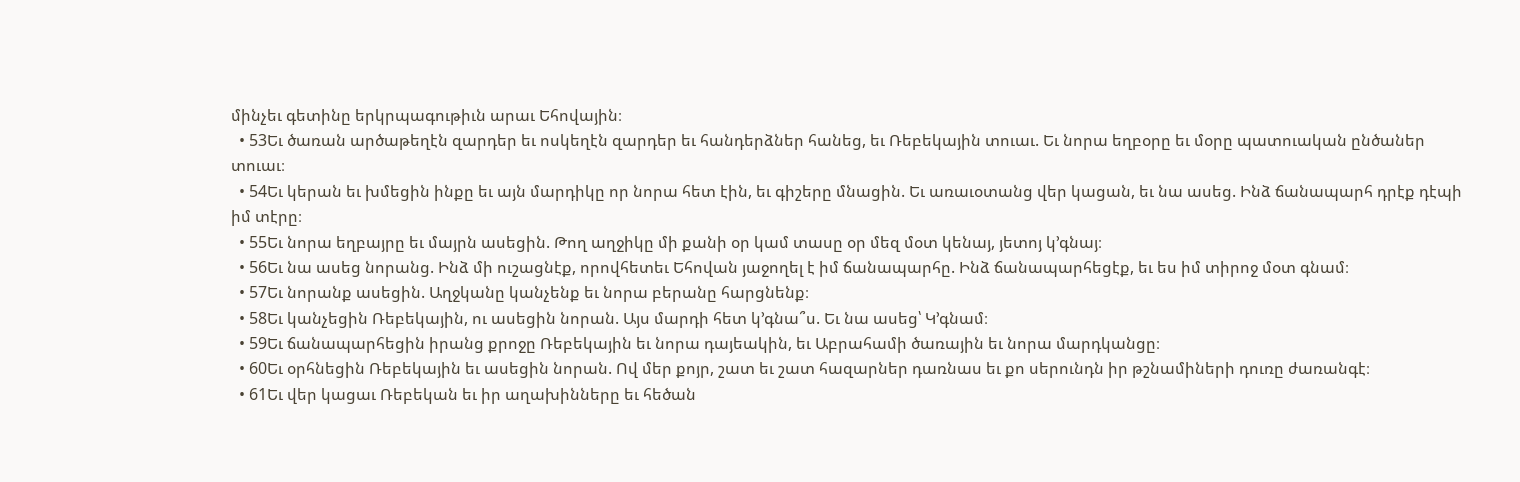մինչեւ գետինը երկրպագութիւն արաւ Եհովային։
  • 53Եւ ծառան արծաթեղէն զարդեր եւ ոսկեղէն զարդեր եւ հանդերձներ հանեց, եւ Ռեբեկային տուաւ. Եւ նորա եղբօրը եւ մօրը պատուական ընծաներ տուաւ։
  • 54Եւ կերան եւ խմեցին ինքը եւ այն մարդիկը որ նորա հետ էին, եւ գիշերը մնացին. Եւ առաւօտանց վեր կացան, եւ նա ասեց. Ինձ ճանապարհ դրէք դէպի իմ տէրը։
  • 55Եւ նորա եղբայրը եւ մայրն ասեցին. Թող աղջիկը մի քանի օր կամ տասը օր մեզ մօտ կենայ, յետոյ կ’գնայ։
  • 56Եւ նա ասեց նորանց. Ինձ մի ուշացնէք, որովհետեւ Եհովան յաջողել է իմ ճանապարհը. Ինձ ճանապարհեցէք, եւ ես իմ տիրոջ մօտ գնամ։
  • 57Եւ նորանք ասեցին. Աղջկանը կանչենք եւ նորա բերանը հարցնենք։
  • 58Եւ կանչեցին Ռեբեկային, ու ասեցին նորան. Այս մարդի հետ կ’գնա՞ս. Եւ նա ասեց՝ Կ’գնամ։
  • 59Եւ ճանապարհեցին իրանց քրոջը Ռեբեկային եւ նորա դայեակին, եւ Աբրահամի ծառային եւ նորա մարդկանցը։
  • 60Եւ օրհնեցին Ռեբեկային եւ ասեցին նորան. Ով մեր քոյր, շատ եւ շատ հազարներ դառնաս եւ քո սերունդն իր թշնամիների դուռը ժառանգէ։
  • 61Եւ վեր կացաւ Ռեբեկան եւ իր աղախինները եւ հեծան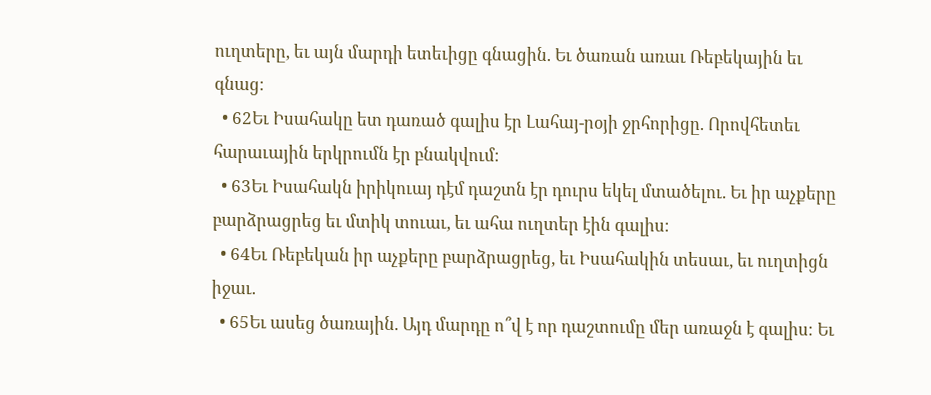ուղտերը, եւ այն մարդի ետեւիցը գնացին. Եւ ծառան առաւ Ռեբեկային եւ գնաց։
  • 62Եւ Իսահակը ետ դառած գալիս էր Լահայ-րօյի ջրհորիցը. Որովհետեւ հարաւային երկրումն էր բնակվում։
  • 63Եւ Իսահակն իրիկուայ դէմ դաշտն էր դուրս եկել մտածելու. Եւ իր աչքերը բարձրացրեց եւ մտիկ տուաւ, եւ ահա ուղտեր էին գալիս։
  • 64Եւ Ռեբեկան իր աչքերը բարձրացրեց, եւ Իսահակին տեսաւ, եւ ուղտիցն իջաւ.
  • 65Եւ ասեց ծառային. Այդ մարդը ո՞վ է որ դաշտումը մեր առաջն է գալիս։ Եւ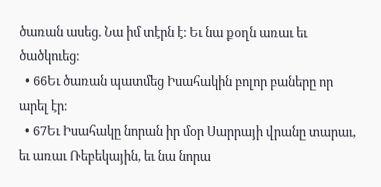ծառան ասեց. Նա իմ տէրն է։ Եւ նա քօղն առաւ եւ ծածկուեց։
  • 66Եւ ծառան պատմեց Իսահակին բոլոր բաները որ արել էր։
  • 67Եւ Իսահակը նորան իր մօր Սարրայի վրանը տարաւ, եւ առաւ Ռեբեկային, եւ նա նորա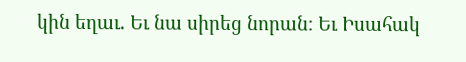կին եղաւ. Եւ նա սիրեց նորան։ Եւ Իսահակ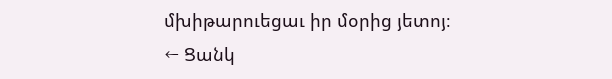մխիթարուեցաւ իր մօրից յետոյ։
← Ցանկ